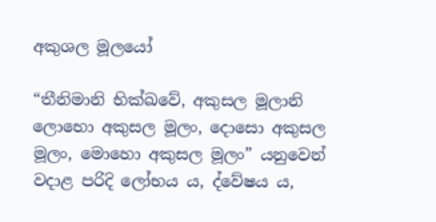අකුශල මූලයෝ

“තීනිමානි භික්ඛවේ, අකුසල මූලානි ලොභො අකුසල මූලං, දොසො අකුසල මූලං, මොහො අකුසල මූලං” යනුවෙන් වදාළ පරිදි ලෝභය ය, ද්වේෂය ය,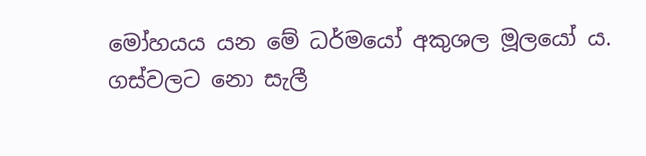මෝහයය යන මේ ධර්මයෝ අකුශල මූලයෝ ය. ගස්වලට නො සැලී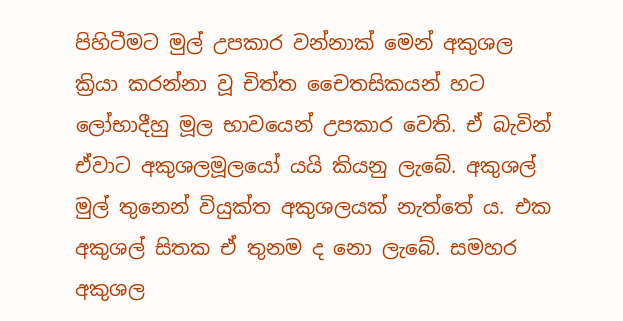පිහිටීමට මුල් උපකාර වන්නාක් මෙන් අකුශල ක්‍රියා කරන්නා වූ චිත්ත චෛතසිකයන් හට ලෝභාදීහු මූල භාවයෙන් උපකාර වෙති. ඒ බැවින් ඒවාට අකුශලමූලයෝ යයි කියනු ලැබේ. අකුශල් මුල් තුනෙන් වියුක්ත අකුශලයක් නැත්තේ ය. එක අකුශල් සිතක ඒ තුනම ද නො ලැබේ. සමහර අකුශල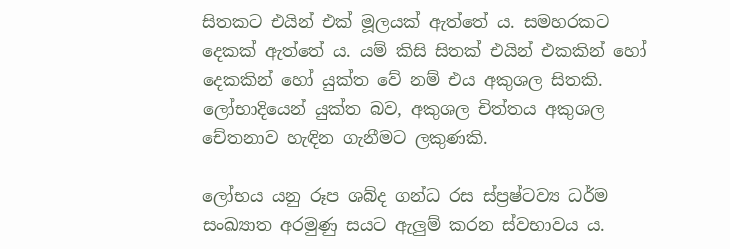සිතකට එයින් එක් මූලයක් ඇත්තේ ය. සමහරකට දෙකක් ඇත්තේ ය. යම් කිසි සිතක් එයින් එකකින් හෝ දෙකකින් හෝ යුක්ත වේ නම් එය අකුශල සිතකි. ලෝභාදියෙන් යුක්ත බව, අකුශල චිත්තය අකුශල චේතනාව හැඳින ගැනීමට ලකුණකි.

ලෝභය යනු රූප ශබ්ද ගන්ධ රස ස්ප්‍ර‍ෂ්ටව්‍ය ධර්ම සංඛ්‍යාත අරමුණු සයට ඇලුම් කරන ස්වභාවය ය.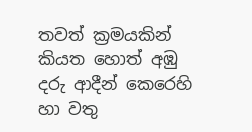තවත් ක්‍ර‍මයකින් කියත හොත් අඹු දරු ආදීන් කෙරෙහි හා වතු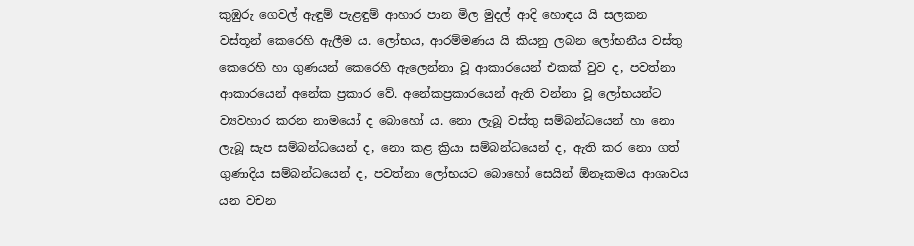කුඹුරු ගෙවල් ඇඳුම් පැළඳුම් ආහාර පාන මිල මුදල් ආදි හොඳය යි සලකන වස්තූන් කෙරෙහි ඇලීම ය. ලෝභය, ආරම්මණය යි කියනු ලබන ලෝභනීය වස්තු කෙරෙහි හා ගුණයන් කෙරෙහි ඇලෙන්නා වූ ආකාරයෙන් එකක් වුව ද, පවත්නා ආකාරයෙන් අනේක ප්‍ර‍කාර වේ. අනේකප්‍ර‍කාරයෙන් ඇති වන්නා වූ ලෝභයන්ට ව්‍යවහාර කරන නාමයෝ ද බොහෝ ය. නො ලැබූ වස්තු සම්බන්ධයෙන් හා නො ලැබූ සැප සම්බන්ධයෙන් ද, නො කළ ක්‍රියා සම්බන්ධයෙන් ද, ඇති කර නො ගත් ගුණාදිය සම්බන්ධයෙන් ද, පවත්නා ලෝභයට බොහෝ සෙයින් ඕනෑකමය ආශාවය යන වචන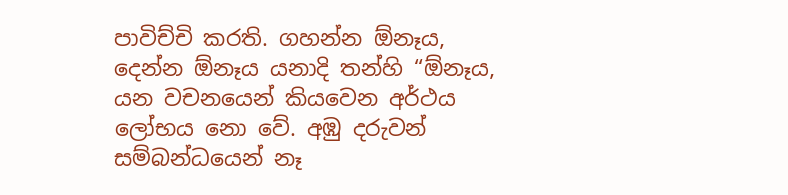පාවිච්චි කරති. ගහන්න ඕනෑය, දෙන්න ඕනෑය යනාදි තන්හි “ඕනෑය, යන වචනයෙන් කියවෙන අර්ථය ලෝභය නො වේ. අඹු දරුවන් සම්බන්ධයෙන් නෑ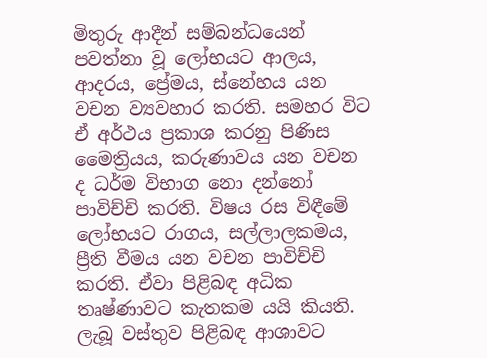මිතුරු ආදීන් සම්බන්ධයෙන් පවත්නා වූ ලෝභයට ආලය, ආදරය, ප්‍රේමය, ස්නේහය යන වචන ව්‍යවහාර කරති. සමහර විට ඒ අර්ථය ප්‍ර‍කාශ කරනු පිණිස මෛත්‍රියය, කරුණාවය යන වචන ද ධර්ම විභාග නො දන්නෝ පාවිච්චි කරති. විෂය රස විඳීමේ ලෝභයට රාගය, සල්ලාලකමය, ප්‍රීති වීමය යන වචන පාවිච්චි කරති. ඒවා පිළිබඳ අධික තෘෂ්ණාවට කැතකම යයි කියති. ලැබූ වස්තුව පිළිබඳ ආශාවට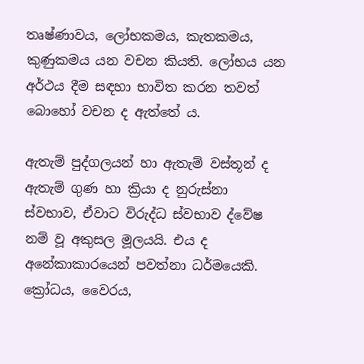තෘෂ්ණාවය, ලෝභකමය, කැතකමය, කුණුකමය යන වචන කියති. ලෝභය යන අර්ථය දීම සඳහා භාවිත කරන තවත් බොහෝ වචන ද ඇත්තේ ය.

ඇතැම් පුද්ගලයන් හා ඇතැම් වස්තූන් ද ඇතැම් ගුණ හා ක්‍රියා ද නුරුස්නා ස්වභාව, ඒවාට විරුද්ධ ස්වභාව ද්වේෂ නම් වූ අකුසල මූලයයි. එය ද අනේකාකාරයෙන් පවත්නා ධර්මයෙකි. ක්‍රෝධය, වෛරය,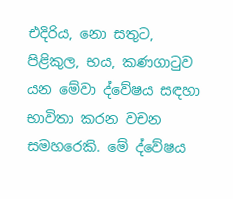එදිරිය, නො සතුට, පිළිකුල, භය, කණගාටුව යන මේවා ද්වේෂය සඳහා භාවිතා කරන වචන සමහරෙකි. මේ ද්වේෂය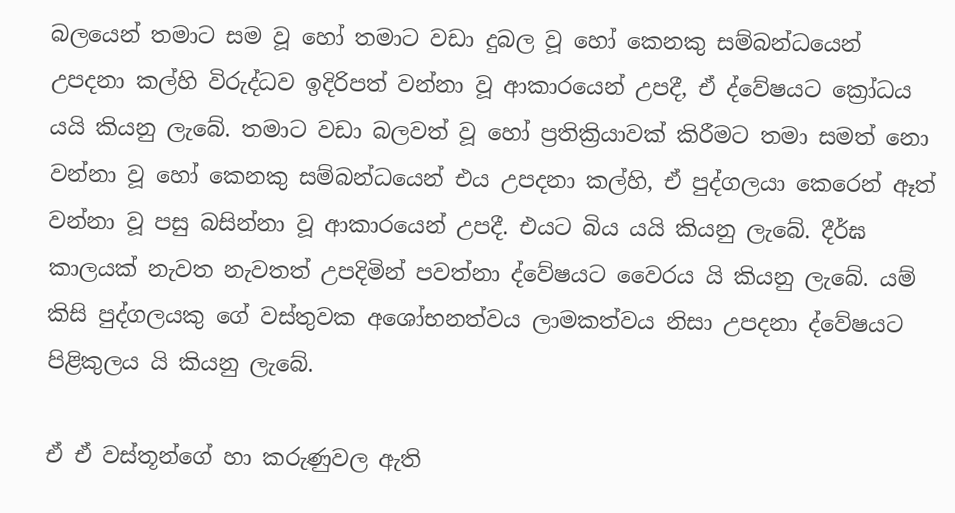බලයෙන් තමාට සම වූ හෝ තමාට වඩා දුබල වූ හෝ කෙනකු සම්බන්ධයෙන් උපදනා කල්හි විරුද්ධව ඉදිරිපත් වන්නා වූ ආකාරයෙන් උපදී, ඒ ද්වේෂයට ‍ක්‍රෝධය යයි කියනු ලැබේ. තමාට වඩා බලවත් වූ හෝ ප්‍ර‍තික්‍රියාවක් කිරීමට තමා සමත් නො වන්නා වූ හෝ කෙනකු සම්බන්ධයෙන් එය උපදනා කල්හි, ඒ පුද්ගලයා කෙරෙන් ඈත් වන්නා වූ පසු බසින්නා වූ ආකාරයෙන් උපදී. එයට බිය යයි කියනු ලැබේ. දීර්ඝ කාලයක් නැවත නැවතත් උපදිමින් පවත්නා ද්වේෂයට වෛරය යි කියනු ලැබේ. යම් කිසි පුද්ගලයකු ගේ වස්තුවක අශෝභනත්වය ලාමකත්වය නිසා උපදනා ද්වේෂයට පිළිකුලය යි කියනු ලැබේ.

ඒ ඒ වස්තූන්ගේ හා කරුණුවල ඇති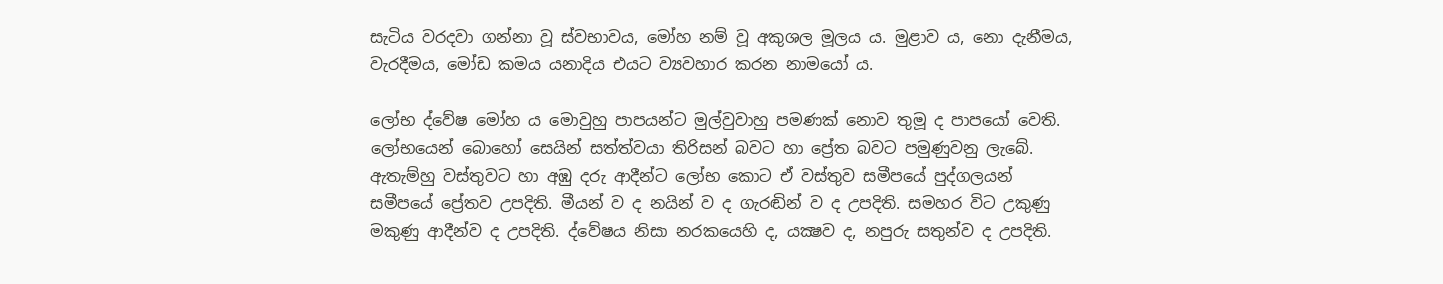සැටිය වරදවා ගන්නා වූ ස්වභාවය, මෝහ නම් වූ අකුශල මූලය ය. මුළාව ය, නො දැනීමය, වැරදීමය, මෝඩ කමය යනාදිය එයට ව්‍යවහාර කරන නාමයෝ ය.

ලෝභ ද්වේෂ මෝහ ය මොවුහු පාපයන්ට මුල්වුවාහු පමණක් නොව තුමූ ද පාපයෝ වෙති. ලෝභයෙන් බොහෝ සෙයින් සත්ත්වයා තිරිසන් බවට හා ප්‍රේත බවට පමුණුවනු ලැබේ. ඇතැම්හු වස්තුවට හා අඹු දරු ආදීන්ට ලෝභ කොට ඒ වස්තුව සමීපයේ පුද්ගලයන් සමීපයේ ප්‍රේතව උපදිති. මීයන් ව ද නයින් ව ද ගැරඬින් ව ද උපදිති. සමහර විට උකුණු මකුණු ආදීන්ව ද උපදිති. ද්වේෂය නිසා නරකයෙහි ද, යක්‍ෂව ද, නපුරු සතුන්ව ද උපදිති.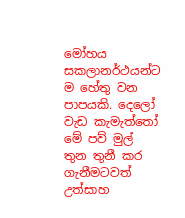මෝහය සකලානර්ථයන්ට ම හේතු වන පාපයකි. දෙලෝ වැඩ කැමැත්තෝ මේ පව් මුල් තුන තුනී කර ගැනීමටවත් උත්සාහ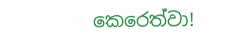කෙරෙත්වා!